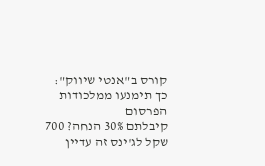קורס ב"אנטי שיווק": כך תימנעו ממלכודות הפרסום
קיבלתם 30% הנחה? 700 שקל לג'ינס זה עדיין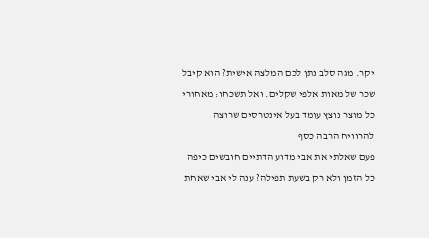יקר. מגה סלב נתן לכם המלצה אישית? הוא קיבל שכר של מאות אלפי שקלים. ואל תשכחו: מאחורי כל מוצר נוצץ עומד בעל אינטרסים שרוצה להרוויח הרבה כסף
פעם שאלתי את אבי מדוע הדתיים חובשים כיפה כל הזמן ולא רק בשעת תפילה? ענה לי אבי שאחת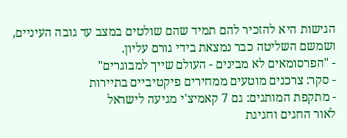הגישות היא להזכיר להם תמיד שהם שולטים במצב עד גובה העיניים, ושמשם השליטה כבר נמצאת בידי גורם עליון.
- "הפרסומאים לא מבינים - העולם שייך למבוגרים"
- סקר: צרכנים מוטעים ממחירים פיקטיביים בתיירות
- מתקפת המותגים: גם 7 קאמיצ'י מגיעה לישראל
לאור החגים וחגיגת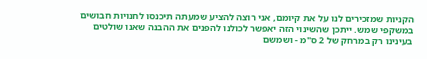הקניות שמזכירים לנו על את קיומם, אני רוצה להציע שמעתה תיכנסו לחנויות חבושים במשקפי שמש. ייתכן שהשינוי הזה יאפשר לכולנו להפנים את ההבנה שאנו שולטים בעינינו רק במרחק של 2 ס"מ - ושמשם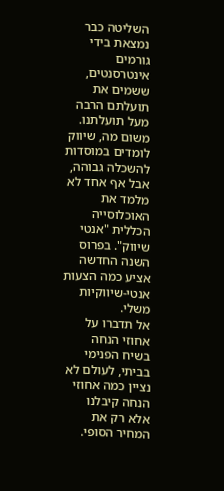השליטה כבר נמצאת בידי גורמים אינטרסנטים, ששמים את תועלתם הרבה מעל תועלתנו.
משום מה, שיווק לומדים במוסדות להשכלה גבוהה, אבל אף אחד לא מלמד את האוכלוסייה הכללית "אנטי שיווק". בפרוס השנה החדשה אציע כמה הצעות אנטי-שיווקיות משלי.
אל תדברו על אחוזי הנחה
בשיח הפנימי בביתי, לעולם לא נציין כמה אחוזי הנחה קיבלנו אלא רק את המחיר הסופי.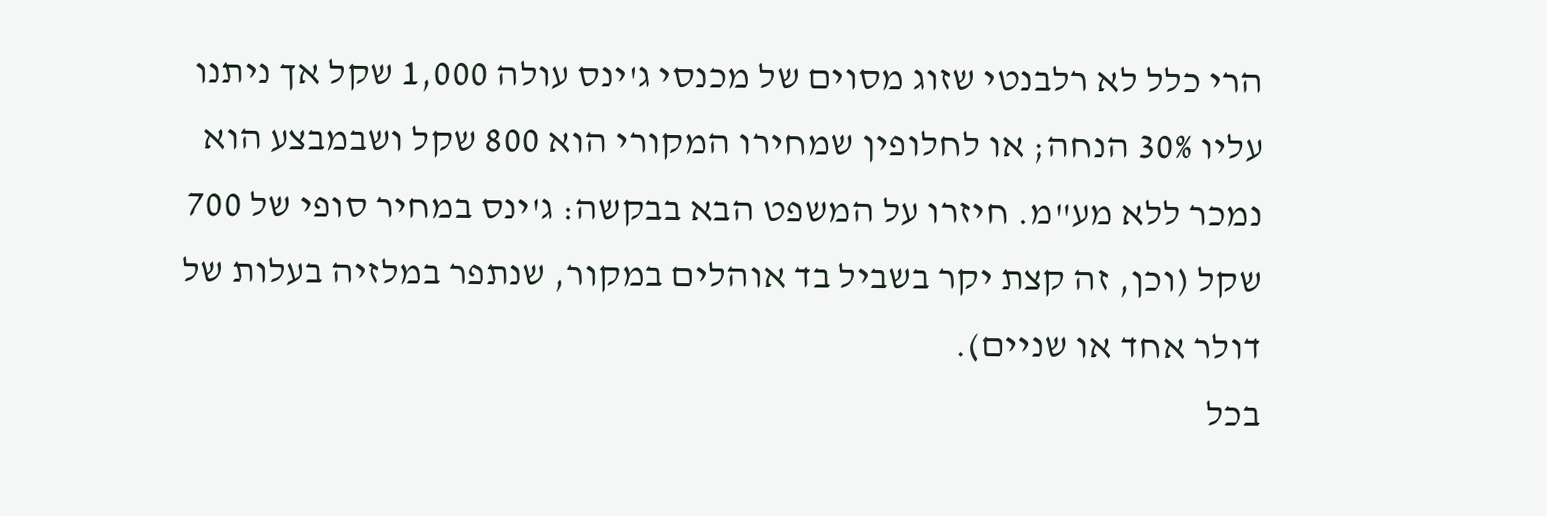הרי כלל לא רלבנטי שזוג מסוים של מכנסי ג'ינס עולה 1,000 שקל אך ניתנו עליו 30% הנחה; או לחלופין שמחירו המקורי הוא 800 שקל ושבמבצע הוא נמכר ללא מע"מ. חיזרו על המשפט הבא בבקשה: ג'ינס במחיר סופי של 700 שקל (וכן, זה קצת יקר בשביל בד אוהלים במקור, שנתפר במלזיה בעלות של דולר אחד או שניים).
בכל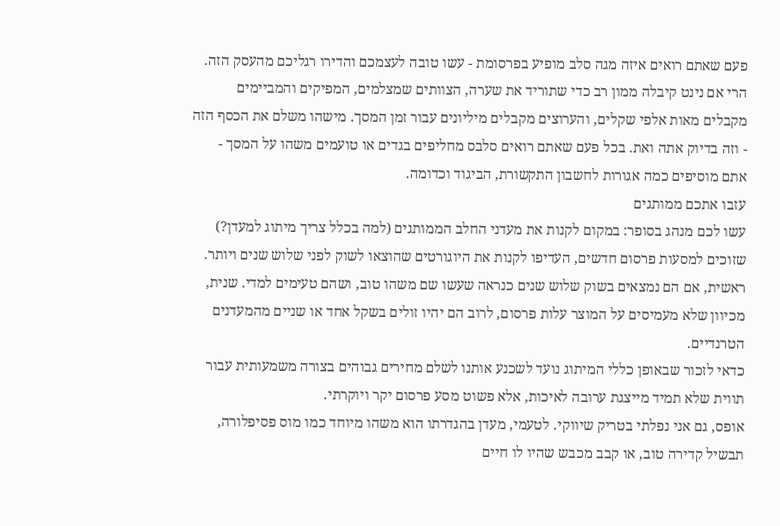פעם שאתם רואים איזה מגה סלב מופיע בפרסומת - עשו טובה לעצמכם והדירו רגליכם מהעסק הזה. הרי אם נינט קיבלה ממון רב כדי שתוריד את שערה, הצוותים שמצלמים, המפיקים והמביימים מקבלים מאות אלפי שקלים, והערוצים מקבלים מיליונים עבור זמן המסך. מישהו משלם את הכסף הזה - וזה בדיוק אתה ואת. בכל פעם שאתם רואים סלבס מחליפים בגדים או טועמים משהו על המסך - אתם מוסיפים כמה אגורות לחשבון התקשורת, הביגוד וכדומה.
עזבו אתכם ממותגים
עשו לכם מנהג בסופר: במקום לקנות את מעדני החלב הממותגים (למה בכלל צריך מיתוג למעדן?) שזוכים למסעות פרסום חדשים, העדיפו לקנות את היוגורטים שהוצאו לשוק לפני שלוש שנים ויותר. ראשית, אם הם נמצאים בשוק שלוש שנים כנראה שעשו שם משהו טוב, ושהם טעימים למדי. שנית, מכיוון שלא מעמיסים על המוצר עלות פרסום, לרוב הם יהיו זולים בשקל אחד או שניים מהמעדנים הטרנדיים.
כדאי לזכור שבאופן כללי המיתוג נועד לשכנע אותנו לשלם מחירים גבוהים בצורה משמעותית עבור תווית שלא תמיד מייצגת ערובה לאיכות, אלא פשוט מסע פרסום יקר ויוקרתי.
אופס, גם אני נפלתי בטריק שיווקי. לטעמי, מעדן בהגדרתו הוא משהו מיוחד כמו מוס פסיפלורה, תבשיל קדירה טוב, או קבב מכבש שהיו לו חיים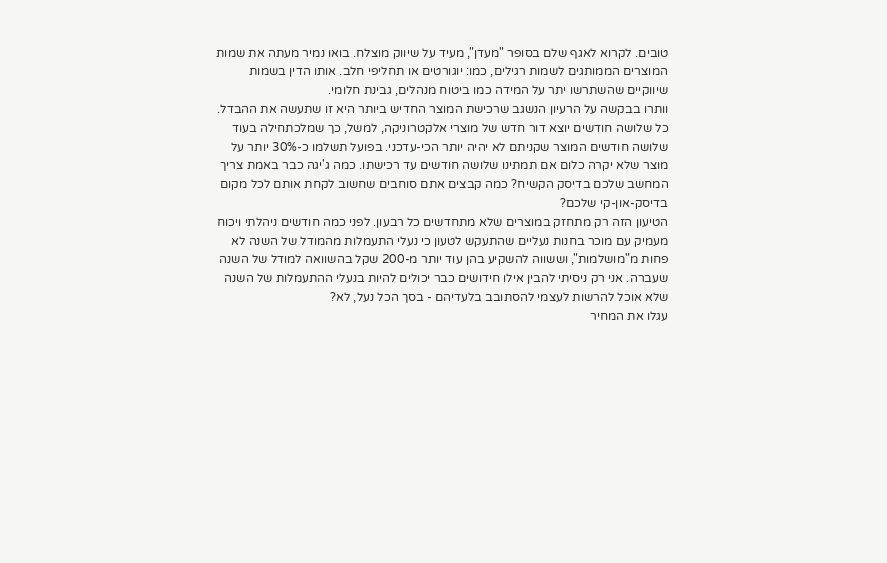טובים. לקרוא לאגף שלם בסופר "מעדן", מעיד על שיווק מוצלח. בואו נמיר מעתה את שמות המוצרים הממותגים לשמות רגילים, כמו: יוגורטים או תחליפי חלב. אותו הדין בשמות שיווקיים שהשתרשו יתר על המידה כמו ביטוח מנהלים, גבינת חלומי.
וותרו בבקשה על הרעיון הנשגב שרכישת המוצר החדיש ביותר היא זו שתעשה את ההבדל. כל שלושה חודשים יוצא דור חדש של מוצרי אלקטרוניקה, למשל, כך שמלכתחילה בעוד שלושה חודשים המוצר שקניתם לא יהיה יותר הכי-עדכני. בפועל תשלמו כ-30% יותר על מוצר שלא יקרה כלום אם תמתינו שלושה חודשים עד רכישתו. כמה ג'יגה כבר באמת צריך המחשב שלכם בדיסק הקשיח? כמה קבצים אתם סוחבים שחשוב לקחת אותם לכל מקום בדיסק-און-קי שלכם?
הטיעון הזה רק מתחזק במוצרים שלא מתחדשים כל רבעון. לפני כמה חודשים ניהלתי ויכוח מעמיק עם מוכר בחנות נעליים שהתעקש לטעון כי נעלי התעמלות מהמודל של השנה לא פחות מ"מושלמות", וששווה להשקיע בהן עוד יותר מ-200 שקל בהשוואה למודל של השנה שעברה. אני רק ניסיתי להבין אילו חידושים כבר יכולים להיות בנעלי ההתעמלות של השנה שלא אוכל להרשות לעצמי להסתובב בלעדיהם - בסך הכל נעל, לא?
עגלו את המחיר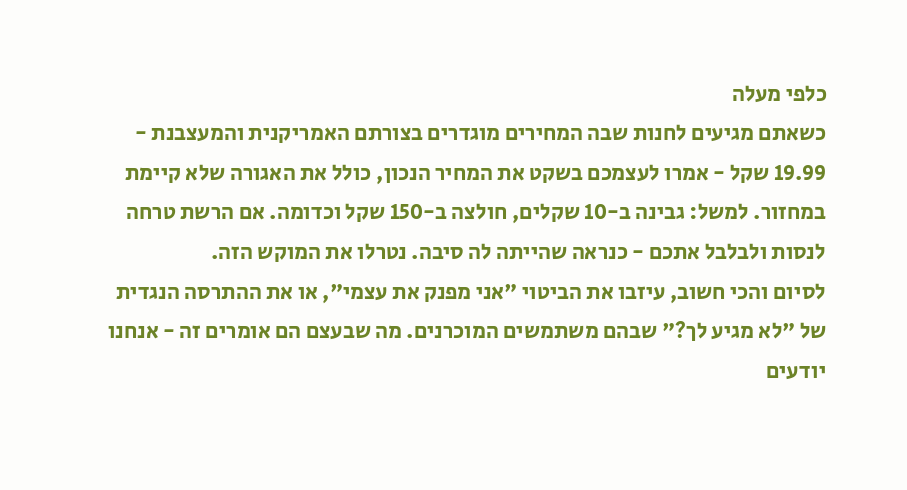כלפי מעלה
כשאתם מגיעים לחנות שבה המחירים מוגדרים בצורתם האמריקנית והמעצבנת - 19.99 שקל - אמרו לעצמכם בשקט את המחיר הנכון, כולל את האגורה שלא קיימת במחזור. למשל: גבינה ב-10 שקלים, חולצה ב-150 שקל וכדומה. אם הרשת טרחה לנסות ולבלבל אתכם - כנראה שהייתה לה סיבה. נטרלו את המוקש הזה.
לסיום והכי חשוב, עיזבו את הביטוי "אני מפנק את עצמי", או את ההתרסה הנגדית של "לא מגיע לך?" שבהם משתמשים המוכרנים. מה שבעצם הם אומרים זה - אנחנו יודעים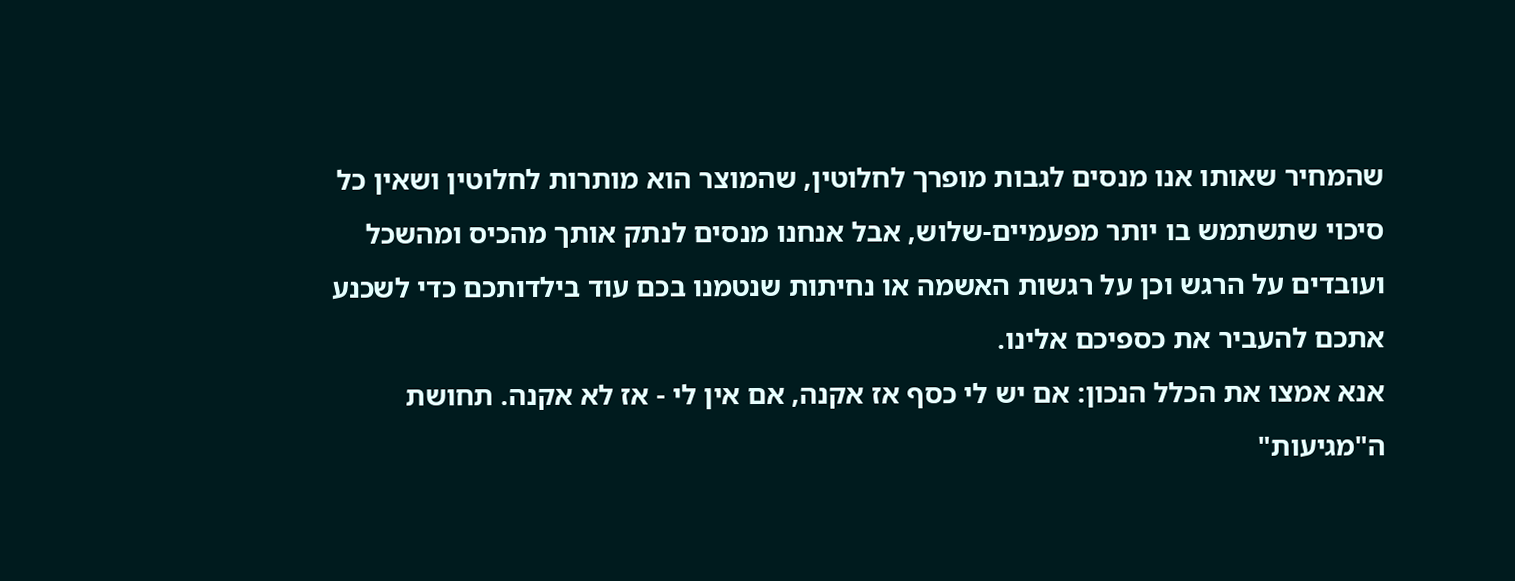שהמחיר שאותו אנו מנסים לגבות מופרך לחלוטין, שהמוצר הוא מותרות לחלוטין ושאין כל סיכוי שתשתמש בו יותר מפעמיים-שלוש, אבל אנחנו מנסים לנתק אותך מהכיס ומהשכל ועובדים על הרגש וכן על רגשות האשמה או נחיתות שנטמנו בכם עוד בילדותכם כדי לשכנע אתכם להעביר את כספיכם אלינו.
אנא אמצו את הכלל הנכון: אם יש לי כסף אז אקנה, אם אין לי - אז לא אקנה. תחושת ה"מגיעות"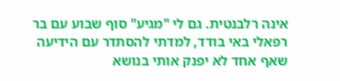אינה רלבנטית. גם לי "מגיע" סוף שבוע עם בר רפאלי באי בודד, למדתי להסתדר עם הידיעה שאף אחד לא יפנק אותי בנושא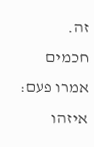זה.
חכמים אמרו פעם: איזהו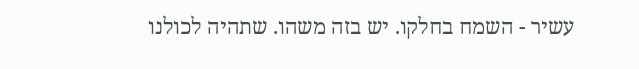עשיר - השמח בחלקו. יש בזה משהו. שתהיה לכולנו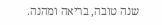שנה טובה, בריאה ומהנה.